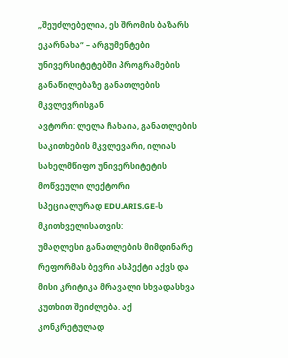„შეუძლებელია, ეს შრომის ბაზარს ეკარნახა“ – არგუმენტები უნივერსიტეტებში პროგრამების განაწილებაზე განათლების მკვლევრისგან
ავტორი: ლელა ჩახაია, განათლების საკითხების მკვლევარი, ილიას სახელმწიფო უნივერსიტეტის მოწვეული ლექტორი
სპეციალურად EDU.ARIS.GE-ს მკითხველისათვის:
უმაღლესი განათლების მიმდინარე რეფორმას ბევრი ასპექტი აქვს და მისი კრიტიკა მრავალი სხვადასხვა კუთხით შეიძლება. აქ კონკრეტულად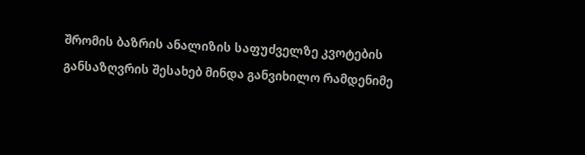შრომის ბაზრის ანალიზის საფუძველზე კვოტების განსაზღვრის შესახებ მინდა განვიხილო რამდენიმე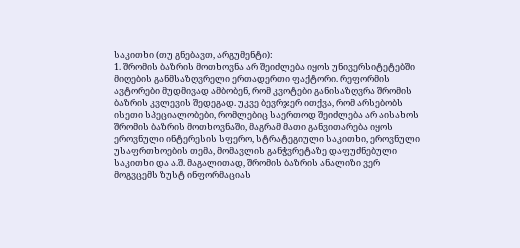საკითხი (თუ გნებავთ, არგუმენტი):
1. შრომის ბაზრის მოთხოვნა არ შეიძლება იყოს უნივერსიტეტებში მიღების განმსაზღვრელი ერთადერთი ფაქტორი. რეფორმის ავტორები მუდმივად ამბობენ, რომ კვოტები განისაზღვრა შრომის ბაზრის კვლევის შედეგად. უკვე ბევრჯერ ითქვა, რომ არსებობს ისეთი სპეციალობები, რომლებიც საერთოდ შეიძლება არ აისახოს შრომის ბაზრის მოთხოვნაში, მაგრამ მათი განვითარება იყოს ეროვნული ინტერესის სფერო, სტრატეგიული საკითხი, ეროვნული უსაფრთხოების თემა, მომავლის განჭვრეტაზე დაფუძნებული საკითხი და ა.შ. მაგალითად, შრომის ბაზრის ანალიზი ვერ მოგვცემს ზუსტ ინფორმაციას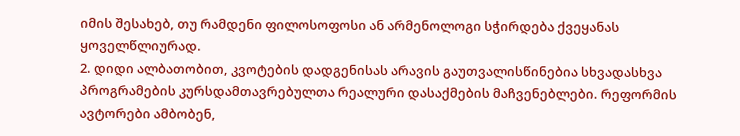იმის შესახებ, თუ რამდენი ფილოსოფოსი ან არმენოლოგი სჭირდება ქვეყანას ყოველწლიურად.
2. დიდი ალბათობით, კვოტების დადგენისას არავის გაუთვალისწინებია სხვადასხვა პროგრამების კურსდამთავრებულთა რეალური დასაქმების მაჩვენებლები. რეფორმის ავტორები ამბობენ,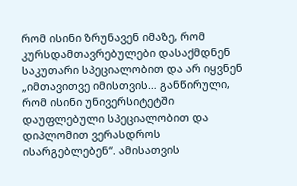რომ ისინი ზრუნავენ იმაზე, რომ კურსდამთავრებულები დასაქმდნენ საკუთარი სპეციალობით და არ იყვნენ „იმთავითვე იმისთვის… განწირული, რომ ისინი უნივერსიტეტში დაუფლებული სპეციალობით და დიპლომით ვერასდროს ისარგებლებენ“. ამისათვის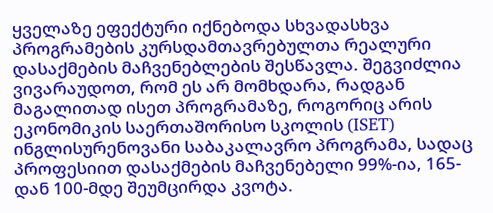ყველაზე ეფექტური იქნებოდა სხვადასხვა პროგრამების კურსდამთავრებულთა რეალური დასაქმების მაჩვენებლების შესწავლა. შეგვიძლია ვივარაუდოთ, რომ ეს არ მომხდარა, რადგან მაგალითად ისეთ პროგრამაზე, როგორიც არის ეკონომიკის საერთაშორისო სკოლის (ISET) ინგლისურენოვანი საბაკალავრო პროგრამა, სადაც პროფესიით დასაქმების მაჩვენებელი 99%-ია, 165-დან 100-მდე შეუმცირდა კვოტა.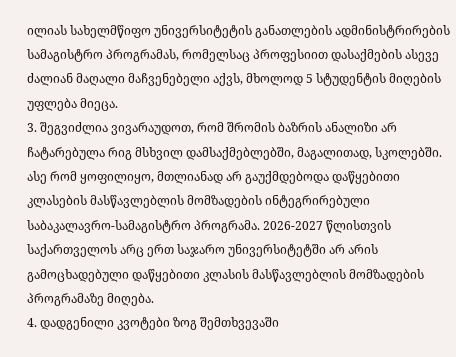ილიას სახელმწიფო უნივერსიტეტის განათლების ადმინისტრირების სამაგისტრო პროგრამას, რომელსაც პროფესიით დასაქმების ასევე ძალიან მაღალი მაჩვენებელი აქვს, მხოლოდ 5 სტუდენტის მიღების უფლება მიეცა.
3. შეგვიძლია ვივარაუდოთ, რომ შრომის ბაზრის ანალიზი არ ჩატარებულა რიგ მსხვილ დამსაქმებლებში, მაგალითად, სკოლებში. ასე რომ ყოფილიყო, მთლიანად არ გაუქმდებოდა დაწყებითი კლასების მასწავლებლის მომზადების ინტეგრირებული საბაკალავრო-სამაგისტრო პროგრამა. 2026-2027 წლისთვის საქართველოს არც ერთ საჯარო უნივერსიტეტში არ არის გამოცხადებული დაწყებითი კლასის მასწავლებლის მომზადების პროგრამაზე მიღება.
4. დადგენილი კვოტები ზოგ შემთხვევაში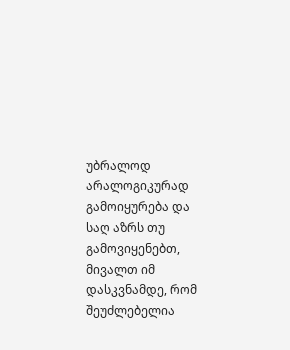უბრალოდ არალოგიკურად გამოიყურება და საღ აზრს თუ გამოვიყენებთ, მივალთ იმ დასკვნამდე, რომ შეუძლებელია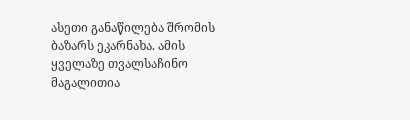ასეთი განაწილება შრომის ბაზარს ეკარნახა. ამის ყველაზე თვალსაჩინო მაგალითია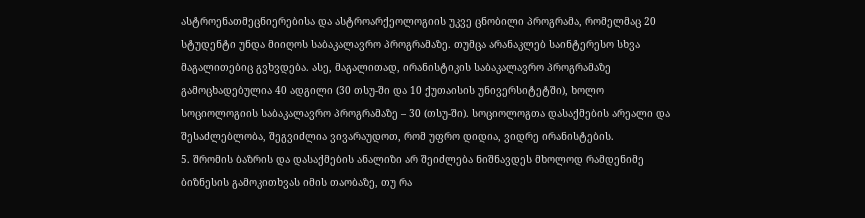ასტროენათმეცნიერებისა და ასტროარქეოლოგიის უკვე ცნობილი პროგრამა, რომელმაც 20 სტუდენტი უნდა მიიღოს საბაკალავრო პროგრამაზე. თუმცა არანაკლებ საინტერესო სხვა მაგალითებიც გვხვდება. ასე, მაგალითად, ირანისტიკის საბაკალავრო პროგრამაზე გამოცხადებულია 40 ადგილი (30 თსუ-ში და 10 ქუთაისის უნივერსიტეტში), ხოლო სოციოლოგიის საბაკალავრო პროგრამაზე – 30 (თსუ-ში). სოციოლოგთა დასაქმების არეალი და შესაძლებლობა, შეგვიძლია ვივარაუდოთ, რომ უფრო დიდია, ვიდრე ირანისტების.
5. შრომის ბაზრის და დასაქმების ანალიზი არ შეიძლება ნიშნავდეს მხოლოდ რამდენიმე ბიზნესის გამოკითხვას იმის თაობაზე, თუ რა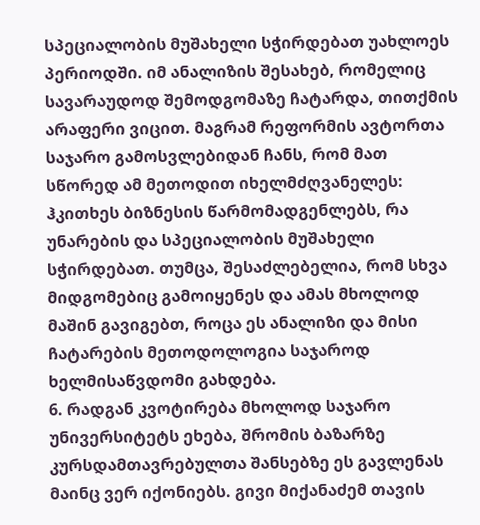სპეციალობის მუშახელი სჭირდებათ უახლოეს პერიოდში. იმ ანალიზის შესახებ, რომელიც სავარაუდოდ შემოდგომაზე ჩატარდა, თითქმის არაფერი ვიცით. მაგრამ რეფორმის ავტორთა საჯარო გამოსვლებიდან ჩანს, რომ მათ სწორედ ამ მეთოდით იხელმძღვანელეს: ჰკითხეს ბიზნესის წარმომადგენლებს, რა უნარების და სპეციალობის მუშახელი სჭირდებათ. თუმცა, შესაძლებელია, რომ სხვა მიდგომებიც გამოიყენეს და ამას მხოლოდ მაშინ გავიგებთ, როცა ეს ანალიზი და მისი ჩატარების მეთოდოლოგია საჯაროდ ხელმისაწვდომი გახდება.
6. რადგან კვოტირება მხოლოდ საჯარო უნივერსიტეტს ეხება, შრომის ბაზარზე კურსდამთავრებულთა შანსებზე ეს გავლენას მაინც ვერ იქონიებს. გივი მიქანაძემ თავის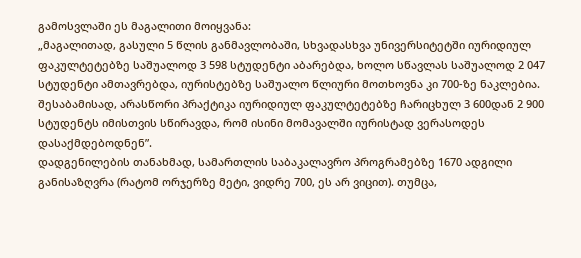გამოსვლაში ეს მაგალითი მოიყვანა:
„მაგალითად, გასული 5 წლის განმავლობაში, სხვადასხვა უნივერსიტეტში იურიდიულ ფაკულტეტებზე საშუალოდ 3 598 სტუდენტი აბარებდა, ხოლო სწავლას საშუალოდ 2 047 სტუდენტი ამთავრებდა, იურისტებზე საშუალო წლიური მოთხოვნა კი 700-ზე ნაკლებია. შესაბამისად, არასწორი პრაქტიკა იურიდიულ ფაკულტეტებზე ჩარიცხულ 3 600დან 2 900 სტუდენტს იმისთვის სწირავდა, რომ ისინი მომავალში იურისტად ვერასოდეს დასაქმდებოდნენ”.
დადგენილების თანახმად, სამართლის საბაკალავრო პროგრამებზე 1670 ადგილი განისაზღვრა (რატომ ორჯერზე მეტი, ვიდრე 700, ეს არ ვიცით). თუმცა,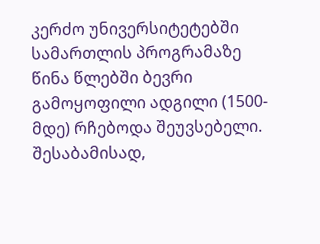კერძო უნივერსიტეტებში სამართლის პროგრამაზე წინა წლებში ბევრი გამოყოფილი ადგილი (1500-მდე) რჩებოდა შეუვსებელი. შესაბამისად,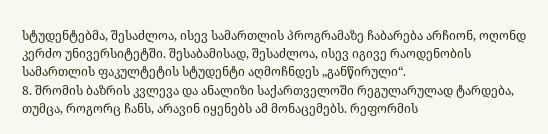სტუდენტებმა, შესაძლოა, ისევ სამართლის პროგრამაზე ჩაბარება არჩიონ, ოღონდ კერძო უნივერსიტეტში. შესაბამისად, შესაძლოა, ისევ იგივე რაოდენობის სამართლის ფაკულტეტის სტუდენტი აღმოჩნდეს „განწირული“.
8. შრომის ბაზრის კვლევა და ანალიზი საქართველოში რეგულარულად ტარდება, თუმცა, როგორც ჩანს, არავინ იყენებს ამ მონაცემებს. რეფორმის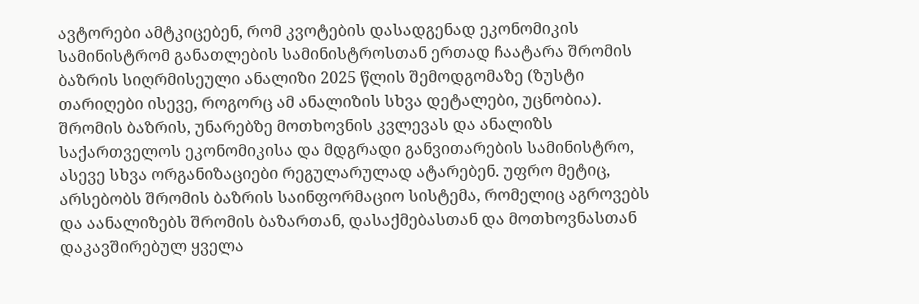ავტორები ამტკიცებენ, რომ კვოტების დასადგენად ეკონომიკის სამინისტრომ განათლების სამინისტროსთან ერთად ჩაატარა შრომის ბაზრის სიღრმისეული ანალიზი 2025 წლის შემოდგომაზე (ზუსტი თარიღები ისევე, როგორც ამ ანალიზის სხვა დეტალები, უცნობია). შრომის ბაზრის, უნარებზე მოთხოვნის კვლევას და ანალიზს საქართველოს ეკონომიკისა და მდგრადი განვითარების სამინისტრო, ასევე სხვა ორგანიზაციები რეგულარულად ატარებენ. უფრო მეტიც, არსებობს შრომის ბაზრის საინფორმაციო სისტემა, რომელიც აგროვებს და აანალიზებს შრომის ბაზართან, დასაქმებასთან და მოთხოვნასთან დაკავშირებულ ყველა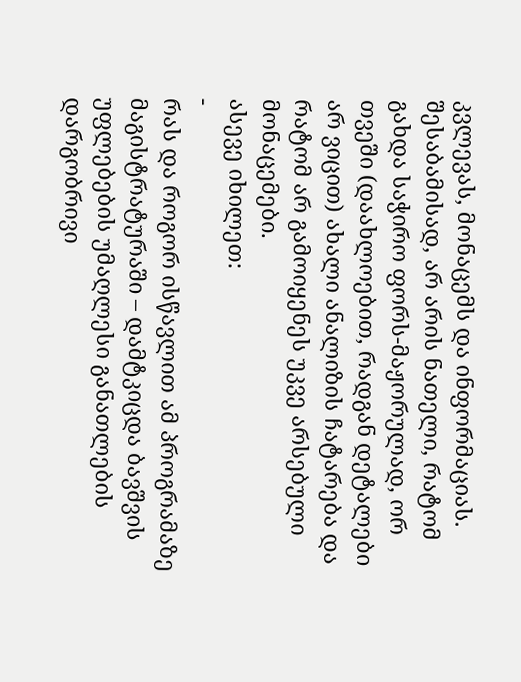კვლევას, მონაცემს და ინფორმაციას. შესაბამისად, არ არის ნათელი, რატომ გახდა საჭირო ფორს-მაჟორულად, ორ თვეში (დაახლოებით, რადგან დეტალები არ ვიცით) ახალი ანალიზის ჩატარება და რატომ არ გამოიყენეს უკვე არსებული მონაცემები.
ასევე იხილეთ:
-
რას და როგორ ისწავლით ამ პროგრამაზე მაგისტრატურაში – დამტკიცდა ბავშვის უფლებების უმაღლესი განათლების დარგობრივი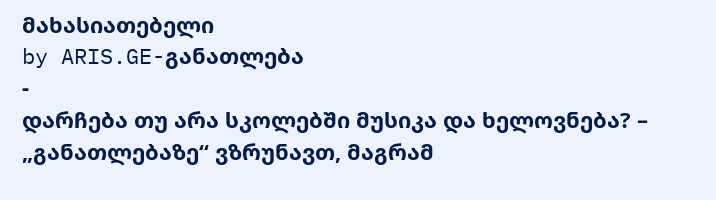მახასიათებელი
by ARIS.GE-განათლება
-
დარჩება თუ არა სკოლებში მუსიკა და ხელოვნება? – „განათლებაზე“ ვზრუნავთ, მაგრამ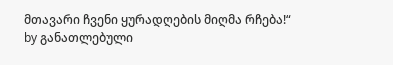მთავარი ჩვენი ყურადღების მიღმა რჩება!“
by განათლებული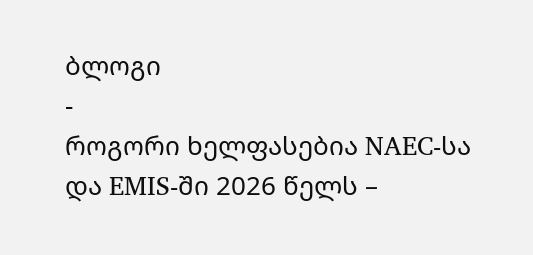ბლოგი
-
როგორი ხელფასებია NAEC-სა და EMIS-ში 2026 წელს –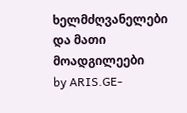ხელმძღვანელები და მათი მოადგილეები
by ARIS.GE-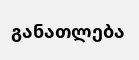განათლება